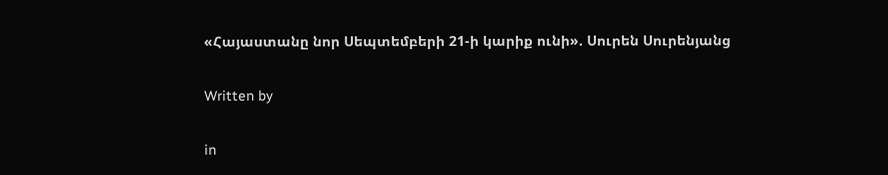«Հայաստանը նոր Սեպտեմբերի 21-ի կարիք ունի». Սուրեն Սուրենյանց

Written by

in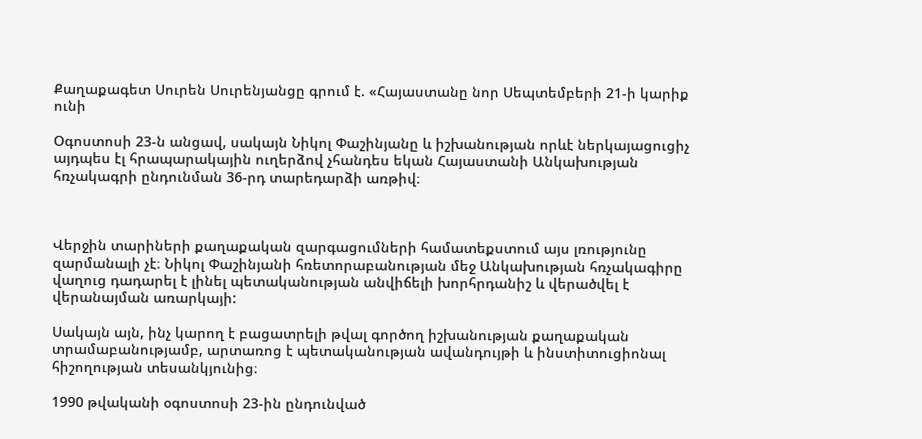Քաղաքագետ Սուրեն Սուրենյանցը գրում է. «Հայաստանը նոր Սեպտեմբերի 21-ի կարիք ունի

Օգոստոսի 23-ն անցավ, սակայն Նիկոլ Փաշինյանը և իշխանության որևէ ներկայացուցիչ այդպես էլ հրապարակային ուղերձով չհանդես եկան Հայաստանի Անկախության հռչակագրի ընդունման 36-րդ տարեդարձի առթիվ։



Վերջին տարիների քաղաքական զարգացումների համատեքստում այս լռությունը զարմանալի չէ։ Նիկոլ Փաշինյանի հռետորաբանության մեջ Անկախության հռչակագիրը վաղուց դադարել է լինել պետականության անվիճելի խորհրդանիշ և վերածվել է վերանայման առարկայի:

Սակայն այն, ինչ կարող է բացատրելի թվալ գործող իշխանության քաղաքական տրամաբանությամբ, արտառոց է պետականության ավանդույթի և ինստիտուցիոնալ հիշողության տեսանկյունից։

1990 թվականի օգոստոսի 23-ին ընդունված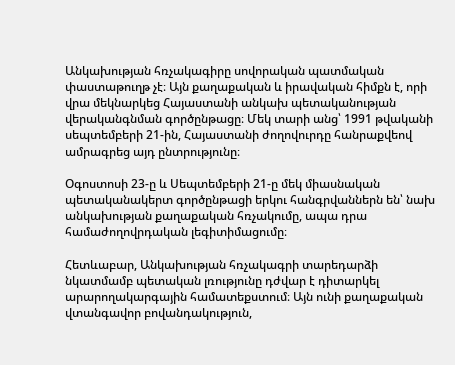Անկախության հռչակագիրը սովորական պատմական փաստաթուղթ չէ։ Այն քաղաքական և իրավական հիմքն է, որի վրա մեկնարկեց Հայաստանի անկախ պետականության վերականգնման գործընթացը։ Մեկ տարի անց՝ 1991 թվականի սեպտեմբերի 21-ին, Հայաստանի ժողովուրդը հանրաքվեով ամրագրեց այդ ընտրությունը։

Օգոստոսի 23-ը և Սեպտեմբերի 21-ը մեկ միասնական պետականակերտ գործընթացի երկու հանգրվաններն են՝ նախ անկախության քաղաքական հռչակումը, ապա դրա համաժողովրդական լեգիտիմացումը։

Հետևաբար, Անկախության հռչակագրի տարեդարձի նկատմամբ պետական լռությունը դժվար է դիտարկել արարողակարգային համատեքստում։ Այն ունի քաղաքական վտանգավոր բովանդակություն,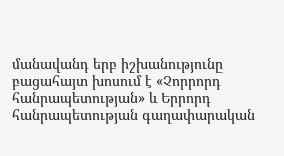մանավանդ երբ իշխանությունը բացահայտ խոսում է «Չորրորդ հանրապետության» և Երրորդ հանրապետության գաղափարական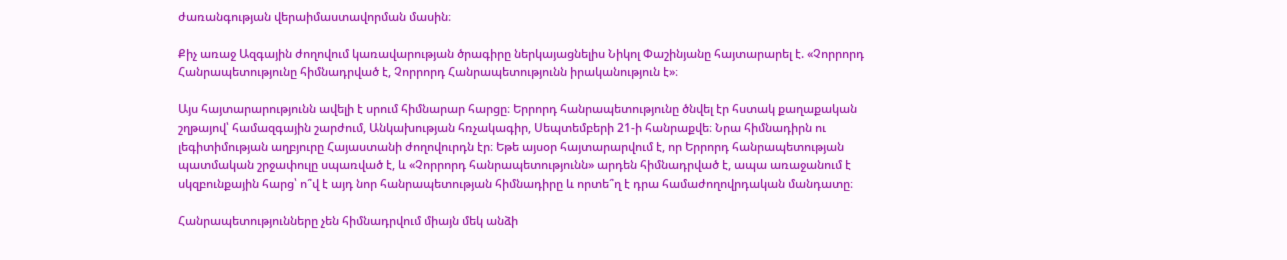ժառանգության վերաիմաստավորման մասին։

Քիչ առաջ Ազգային ժողովում կառավարության ծրագիրը ներկայացնելիս Նիկոլ Փաշինյանը հայտարարել է. «Չորրորդ Հանրապետությունը հիմնադրված է, Չորրորդ Հանրապետությունն իրականություն է»։

Այս հայտարարությունն ավելի է սրում հիմնարար հարցը։ Երրորդ հանրապետությունը ծնվել էր հստակ քաղաքական շղթայով՝ համազգային շարժում, Անկախության հռչակագիր, Սեպտեմբերի 21-ի հանրաքվե։ Նրա հիմնադիրն ու լեգիտիմության աղբյուրը Հայաստանի ժողովուրդն էր։ Եթե այսօր հայտարարվում է, որ Երրորդ հանրապետության պատմական շրջափուլը սպառված է, և «Չորրորդ հանրապետությունն» արդեն հիմնադրված է, ապա առաջանում է սկզբունքային հարց՝ ո՞վ է այդ նոր հանրապետության հիմնադիրը և որտե՞ղ է դրա համաժողովրդական մանդատը։

Հանրապետությունները չեն հիմնադրվում միայն մեկ անձի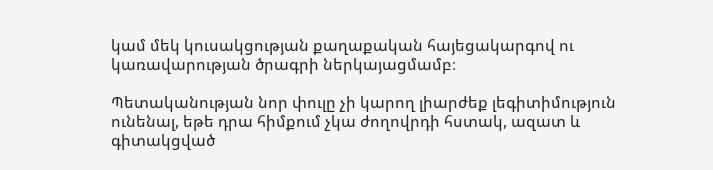կամ մեկ կուսակցության քաղաքական հայեցակարգով ու կառավարության ծրագրի ներկայացմամբ։

Պետականության նոր փուլը չի կարող լիարժեք լեգիտիմություն ունենալ, եթե դրա հիմքում չկա ժողովրդի հստակ, ազատ և գիտակցված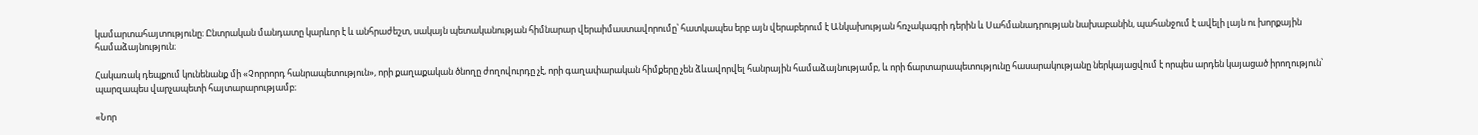կամարտահայտությունը։ Ընտրական մանդատը կարևոր է և անհրաժեշտ, սակայն պետականության հիմնարար վերաիմաստավորումը՝ հատկապես երբ այն վերաբերում է Անկախության հռչակագրի դերին և Սահմանադրության նախաբանին, պահանջում է ավելի լայն ու խորքային համաձայնություն։

Հակառակ դեպքում կունենանք մի «Չորրորդ հանրապետություն», որի քաղաքական ծնողը ժողովուրդը չէ, որի գաղափարական հիմքերը չեն ձևավորվել հանրային համաձայնությամբ, և որի ճարտարապետությունը հասարակությանը ներկայացվում է որպես արդեն կայացած իրողություն՝ պարզապես վարչապետի հայտարարությամբ։

«Նոր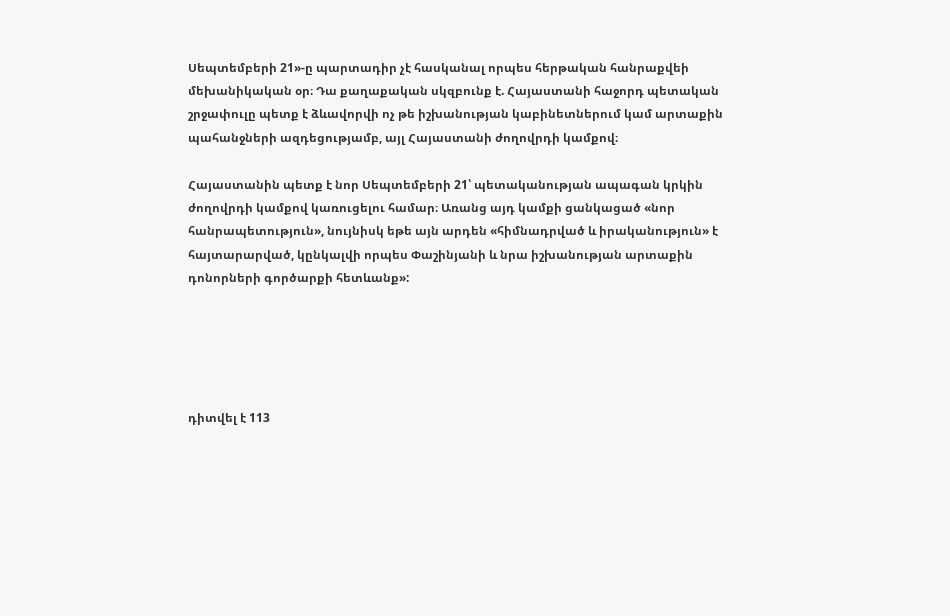Սեպտեմբերի 21»-ը պարտադիր չէ հասկանալ որպես հերթական հանրաքվեի մեխանիկական օր։ Դա քաղաքական սկզբունք է. Հայաստանի հաջորդ պետական շրջափուլը պետք է ձևավորվի ոչ թե իշխանության կաբինետներում կամ արտաքին պահանջների ազդեցությամբ, այլ Հայաստանի ժողովրդի կամքով։

Հայաստանին պետք է նոր Սեպտեմբերի 21՝ պետականության ապագան կրկին ժողովրդի կամքով կառուցելու համար։ Առանց այդ կամքի ցանկացած «նոր հանրապետություն», նույնիսկ եթե այն արդեն «հիմնադրված և իրականություն» է հայտարարված, կընկալվի որպես Փաշինյանի և նրա իշխանության արտաքին դոնորների գործարքի հետևանք»:





դիտվել է 113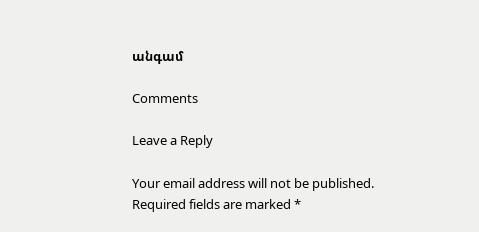անգամ

Comments

Leave a Reply

Your email address will not be published. Required fields are marked *